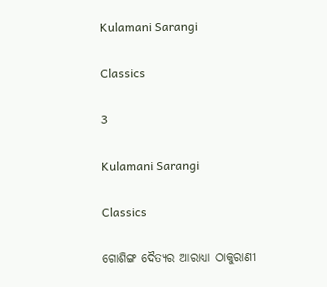Kulamani Sarangi

Classics

3

Kulamani Sarangi

Classics

ଗୋଶିଙ୍ଗ ଦୈତ୍ୟର ଆରାଧ୍ୟା ଠାକୁରାଣୀ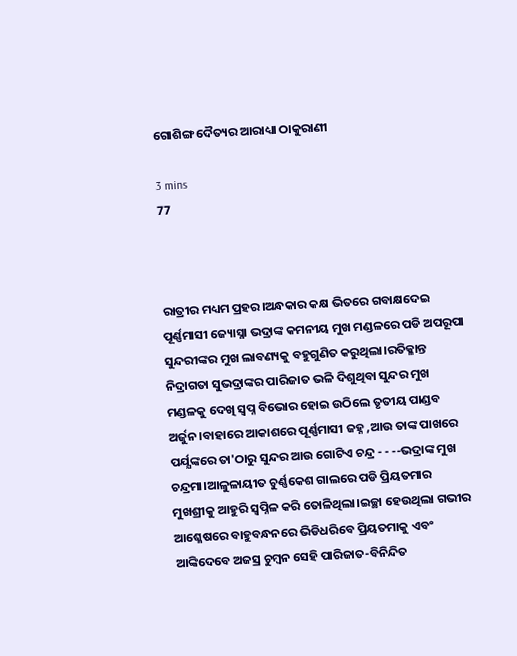ଗୋଶିଙ୍ଗ ଦୈତ୍ୟର ଆରାଧ୍ୟା ଠାକୁରାଣୀ

3 mins
77



ରାତ୍ରୀର ମଧ୍ୟମ ପ୍ରହର।ଅନ୍ଧକାର କକ୍ଷ ଭିତରେ ଗବାକ୍ଷଦେଇ ପୂର୍ଣ୍ଣମାସୀ ଜ୍ୟୋସ୍ନା ଭଦ୍ରାଙ୍କ କମନୀୟ ମୁଖ ମଣ୍ଡଳରେ ପଡି ଅପରୂପା ସୁନ୍ଦରୀଙ୍କର ମୁଖ ଲାବଣ୍ୟକୁ ବହୁଗୁଣିତ କରୁଥିଲା।ରତିକ୍ଳାନ୍ତ ନିଦ୍ରାଗତା ସୁଭଦ୍ରାଙ୍କର ପାରିଜାତ ଭଳି ଦିଶୁଥିବା ସୁନ୍ଦର ମୁଖ ମଣ୍ଡଳକୁ ଦେଖି ସ୍ୱପ୍ନ ବିଭୋର ହୋଇ ଉଠିଲେ ତୃତୀୟ ପାଣ୍ଡବ ଅର୍ଜୁନ।ବାହାରେ ଆକାଶରେ ପୂର୍ଣ୍ଣମାସୀ ଜହ୍ନ ,ଆଉ ତାଙ୍କ ପାଖରେ ପର୍ଯ୍ଯଙ୍କରେ ତା'ଠାରୁ ସୁନ୍ଦର ଆଉ ଗୋଟିଏ ଚନ୍ଦ୍ର - - --ଭଦ୍ରାଙ୍କ ମୁଖ ଚନ୍ଦ୍ରମା।ଆଳୁଳାୟୀତ ଚୁର୍ଣ୍ଣକେଶ ଗାଲରେ ପଡି ପ୍ରିୟତମାର ମୁଖଶ୍ରୀକୁ ଆହୁରି ସ୍ୱପ୍ନିଳ କରି ତୋଳିଥିଲା।ଇଚ୍ଛା ହେଉଥିଲା ଗଭୀର ଆଶ୍ଳେଷରେ ବାହୁବନ୍ଧନରେ ଭିଡିଧରିବେ ପ୍ରିୟତମାକୁ ଏବଂ ଆଙ୍କିଦେବେ ଅଜସ୍ର ଚୁମ୍ବନ ସେହି ପାରିଜାତ-ବିନିନ୍ଦିତ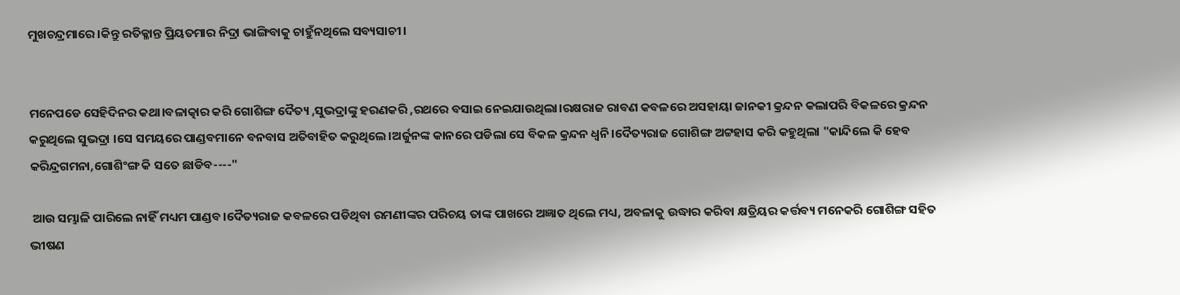ମୁଖଚନ୍ଦ୍ରମାରେ।କିନ୍ତୁ ରତିକ୍ଳାନ୍ତ ପ୍ରିୟତମାର ନିଦ୍ରା ଭାଙ୍ଗିବାକୁ ଚାହୁଁନଥିଲେ ସବ୍ୟସାଚୀ।


ମନେପଡେ ସେହିଦିନର କଥା।ବଳାତ୍କାର କରି ଗୋଶିଙ୍ଗ ଦୈତ୍ୟ ,ସୁଭଦ୍ରାଙ୍କୁ ହରଣକରି ,ରଥରେ ବସାଇ ନେଇଯାଉଥିଲା।ରକ୍ଷରାଜ ରାବଣ କବଳରେ ଅସହାୟା ଜାନକୀ କ୍ରନ୍ଦନ କଲାପରି ବିକଳରେ କ୍ରନ୍ଦନ କରୁଥିଲେ ସୁଭଦ୍ରା ।ସେ ସମୟରେ ପାଣ୍ଡବମାନେ ବନବାସ ଅତିବାହିତ କରୁଥିଲେ।ଅର୍ଜୁନଙ୍କ କାନରେ ପଡିଲା ସେ ବିକଳ କ୍ରନ୍ଦନ ଧ୍ୱନି।ଦୈତ୍ୟରାଜ ଗୋଶିଙ୍ଗ ଅଟ୍ଟହାସ କରି କହୁଥିଲା "କାନ୍ଦିଲେ କି ହେବ କରିନ୍ଦ୍ରଗମନା,ଗୋଶିଂଙ୍ଗ କି ସତେ ଛାଡିବ----"

 ଆଉ ସମ୍ଭାଳି ପାରିଲେ ନାହିଁ ମଧ୍ୟମ ପାଣ୍ଡବ।ଦୈତ୍ୟରାଜ କବଳରେ ପଡିଥିବା ରମଣୀଙ୍କର ପରିଚୟ ତାଙ୍କ ପାଖରେ ଅଜ୍ଞାତ ଥିଲେ ମଧ୍ୟ, ଅବଳାକୁ ଉଦ୍ଧାର କରିବା କ୍ଷତ୍ରିୟର କର୍ତ୍ତବ୍ୟ ମନେକରି ଗୋଶିଙ୍ଗ ସହିତ ଭୀଷଣ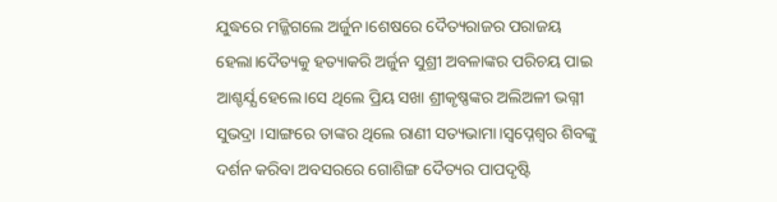ଯୁଦ୍ଧରେ ମଜ୍ଜିଗଲେ ଅର୍ଜୁନ।ଶେଷରେ ଦୈତ୍ୟରାଜର ପରାଜୟ ହେଲା।ଦୈତ୍ୟକୁ ହତ୍ୟାକରି ଅର୍ଜୁନ ସୁଶ୍ରୀ ଅବଳାଙ୍କର ପରିଚୟ ପାଇ ଆଶ୍ଚର୍ଯ୍ଯ ହେଲେ।ସେ ଥିଲେ ପ୍ରିୟ ସଖା ଶ୍ରୀକୃଷ୍ଣଙ୍କର ଅଲିଅଳୀ ଭଗ୍ନୀ ସୁଭଦ୍ରା ।ସାଙ୍ଗରେ ତାଙ୍କର ଥିଲେ ରାଣୀ ସତ୍ୟଭାମା।ସ୍ୱପ୍ନେଶ୍ୱର ଶିବଙ୍କୁ ଦର୍ଶନ କରିବା ଅବସରରେ ଗୋଶିଙ୍ଗ ଦୈତ୍ୟର ପାପଦୃଷ୍ଟି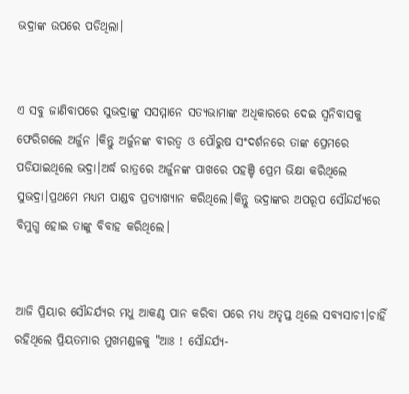ଭଦ୍ରାଙ୍କ ଉପରେ ପଡିଥିଲା।


ଏ ସବୁ ଜାଣିବାପରେ ସୁଭଦ୍ରାଙ୍କୁ ସସମ୍ମାନେ ସତ୍ୟଭାମାଙ୍କ ଅଧିକାରରେ ଦେଇ ସ୍ୱନିବାସକୁ ଫେରିଗଲେ ଅର୍ଜୁନ ।କିନ୍ତୁ ଅର୍ଜୁନଙ୍କ ବୀରତ୍ୱ ଓ ପୌରୁଷ ସଂଦର୍ଶନରେ ତାଙ୍କ ପ୍ରେମରେ ପଡିଯାଇଥିଲେ ଭଦ୍ରା।ଅର୍ଦ୍ଧ ରାତ୍ରରେ ଅର୍ଜୁନଙ୍କ ପାଖରେ ପହଞ୍ଚି ପ୍ରେମ ଭିକ୍ଷା କରିଥିଲେ ସୁଭଦ୍ରା।ପ୍ରଥମେ ମଧ୍ୟମ ପାଣ୍ଡବ ପ୍ରତ୍ୟାଖ୍ୟାନ କରିଥିଲେ।କିନ୍ତୁ ଭଦ୍ରାଙ୍କର ଅପରୂପ ସୌନ୍ଦର୍ଯ୍ୟରେ ବିମୁଗ୍ଧ ହୋଇ ତାଙ୍କୁ ବିବାହ କରିଥିଲେ।


ଆଜି ପ୍ରିୟାର ସୌନ୍ଦର୍ଯ୍ୟର ମଧୁ ଆକଣ୍ଠ ପାନ କରିବା ପରେ ମଧ୍ୟ ଅତୃପ୍ତ ଥିଲେ ସବ୍ୟସାଚୀ।ଚାହିଁ ରହିଥିଲେ ପ୍ରିୟତମାର ମୁଖମଣ୍ଡଳକୁ "ଆଃ ! ସୌନ୍ଦର୍ଯ୍ୟ-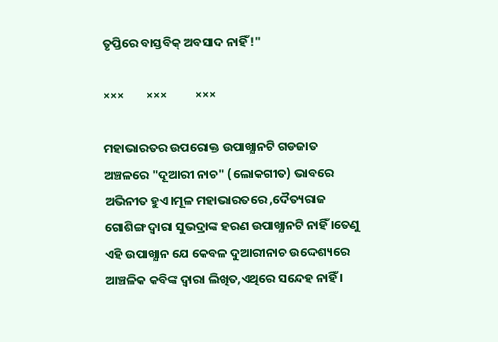ତୃପ୍ତିରେ ବାସ୍ତବିକ୍ ଅବସାଦ ନାହିଁ !"

×××        ×××          ×××

ମହାଭାରତର ଉପରୋକ୍ତ ଉପାଖ୍ଯାନଟି ଗଡଜାତ ଅଞ୍ଚଳରେ "ଦୂଆରୀ ନାଚ" (ଲୋକଗୀତ) ଭାବରେ ଅଭିନୀତ ହୁଏ।ମୂଳ ମହାଭାରତରେ ,ଦୈତ୍ୟରାଜ ଗୋଶିଙ୍ଗ ଦ୍ୱାରା ସୁଭଦ୍ରାଙ୍କ ହରଣ ଉପାଖ୍ଯାନଟି ନାହିଁ ।ତେଣୁ ଏହି ଉପାଖ୍ଯାନ ଯେ କେବଳ ଦୁଆରୀନାଚ ଉଦ୍ଦେଶ୍ୟରେ ଆଞ୍ଚଳିକ କବିଙ୍କ ଦ୍ୱାରା ଲିଖିତ,ଏଥିରେ ସନ୍ଦେହ ନାହିଁ ।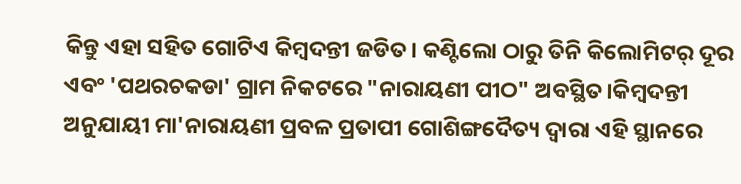କିନ୍ତୁ ଏହା ସହିତ ଗୋଟିଏ କିମ୍ବଦନ୍ତୀ ଜଡିତ। କଣ୍ଟିଲୋ ଠାରୁ ତିନି କିଲୋମିଟର୍ ଦୂର ଏବଂ 'ପଥରଚକଡା' ଗ୍ରାମ ନିକଟରେ "ନାରାୟଣୀ ପୀଠ" ଅବସ୍ଥିତ।କିମ୍ବଦନ୍ତୀ ଅନୁଯାୟୀ ମା'ନାରାୟଣୀ ପ୍ରବଳ ପ୍ରତାପୀ ଗୋଶିଙ୍ଗଦୈତ୍ୟ ଦ୍ୱାରା ଏହି ସ୍ଥାନରେ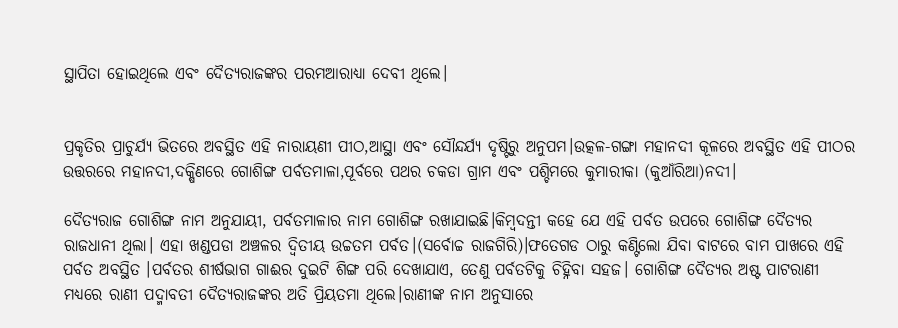ସ୍ଥାପିତା ହୋଇଥିଲେ ଏବଂ ଦୈତ୍ୟରାଜଙ୍କର ପରମଆରାଧ୍ୟା ଦେବୀ ଥିଲେ।


ପ୍ରକୃତିର ପ୍ରାଚୁର୍ଯ୍ୟ ଭିତରେ ଅବସ୍ଥିତ ଏହି ନାରାୟଣୀ ପୀଠ,ଆସ୍ଥା ଏବଂ ସୌନ୍ଦର୍ଯ୍ୟ ଦୃଷ୍ଟିରୁ ଅନୁପମ।ଉତ୍କଳ-ଗଙ୍ଗା ମହାନଦୀ କୂଳରେ ଅବସ୍ଥିତ ଏହି ପୀଠର ଉତ୍ତରରେ ମହାନଦୀ,ଦକ୍ଷିଣରେ ଗୋଶିଙ୍ଗ ପର୍ବତମାଳା,ପୂର୍ବରେ ପଥର ଚକଡା ଗ୍ରାମ ଏବଂ ପଶ୍ଚିମରେ କୁମାରୀକା (କୁଆଁରିଆ)ନଦୀ।

ଦୈତ୍ୟରାଜ ଗୋଶିଙ୍ଗ ନାମ ଅନୁଯାୟୀ, ପର୍ବତମାଳାର ନାମ ଗୋଶିଙ୍ଗ ରଖାଯାଇଛି।କିମ୍ବଦନ୍ତୀ କହେ ଯେ ଏହି ପର୍ବତ ଉପରେ ଗୋଶିଙ୍ଗ ଦୈତ୍ୟର ରାଜଧାନୀ ଥିଲା। ଏହା ଖଣ୍ଡପଡା ଅଞ୍ଚଳର ଦ୍ୱିତୀୟ ଉଚ୍ଚତମ ପର୍ବତ।(ସର୍ବୋଚ୍ଚ ରାଜଗିରି)।ଫତେଗଡ ଠାରୁ କଣ୍ଟିଲୋ ଯିବା ବାଟରେ ବାମ ପାଖରେ ଏହି ପର୍ବତ ଅବସ୍ଥିତ ।ପର୍ବତର ଶୀର୍ଷଭାଗ ଗାଈର ଦୁଇଟି ଶିଙ୍ଗ ପରି ଦେଖାଯାଏ, ତେଣୁ ପର୍ବତଟିକୁ ଚିହ୍ନିବା ସହଜ। ଗୋଶିଙ୍ଗ ଦୈତ୍ୟର ଅଷ୍ଟ ପାଟରାଣୀ ମଧ୍ୟରେ ରାଣୀ ପଦ୍ମାବତୀ ଦୈତ୍ୟରାଜଙ୍କର ଅତି ପ୍ରିୟତମା ଥିଲେ।ରାଣୀଙ୍କ ନାମ ଅନୁସାରେ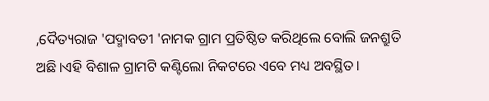,ଦୈତ୍ୟରାଜ 'ପଦ୍ମାବତୀ 'ନାମକ ଗ୍ରାମ ପ୍ରତିଷ୍ଠିତ କରିଥିଲେ ବୋଲି ଜନଶ୍ରୁତି ଅଛି।ଏହି ବିଶାଳ ଗ୍ରାମଟି କଣ୍ଟିଲୋ ନିକଟରେ ଏବେ ମଧ୍ୟ ଅବସ୍ଥିତ।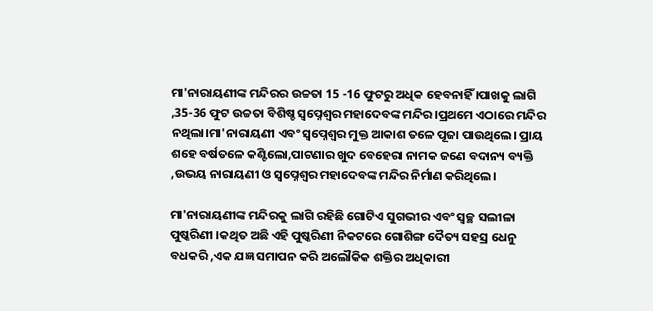ମା'ନାରାୟଣୀଙ୍କ ମନ୍ଦିରର ଉଚ୍ଚତା 15 -16 ଫୁଟରୁ ଅଧିକ ହେବନାହିଁ ।ପାଖକୁ ଲାଗି ,35-36 ଫୁଟ ଉଚ୍ଚତା ବିଶିଷ୍ଚ ସ୍ୱପ୍ନେଶ୍ୱର ମହାଦେବଙ୍କ ମନ୍ଦିର ।ପ୍ରଥମେ ଏଠାରେ ମନ୍ଦିର ନଥିଲା।ମା'ନାରାୟଣୀ ଏବଂ ସ୍ୱପ୍ନେଶ୍ୱର ମୁକ୍ତ ଆକାଶ ତଳେ ପୂଜା ପାଉଥିଲେ। ପ୍ରାୟ ଶହେ ବର୍ଷତଳେ କଣ୍ଟିଲୋ,ପାଟଣାର ଖୁଦ ବେହେରା ନାମକ ଜଣେ ବଦାନ୍ୟ ବ୍ୟକ୍ତି ,ଉଭୟ ନାରାୟଣୀ ଓ ସ୍ୱପ୍ନେଶ୍ୱର ମହାଦେବଙ୍କ ମନ୍ଦିର ନିର୍ମାଣ କରିଥିଲେ।

ମା'ନାରାୟଣୀଙ୍କ ମନ୍ଦିରକୁ ଲାଗି ରହିଛି ଗୋଟିଏ ସୁଗଭୀର ଏବଂ ସ୍ୱଚ୍ଛ ସଲୀଳା ପୁଷ୍କରିଣୀ ।କଥିତ ଅଛି ଏହି ପୁଷ୍କରିଣୀ ନିକଟରେ ଗୋଶିଙ୍ଗ ଦୈତ୍ୟ ସହସ୍ର ଧେନୁ ବଧକରି ,ଏକ ଯଜ୍ଞ ସମାପନ କରି ଅଲୌକିକ ଶକ୍ତିର ଅଧିକାରୀ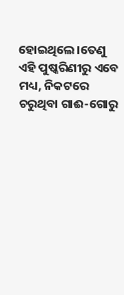ହୋଇଥିଲେ।ତେଣୁ ଏହି ପୁଷ୍କରିଣୀରୁ ଏବେ ମଧ୍ୟ, ନିକଟରେ ଚରୁଥିବା ଗାଈ-ଗୋରୁ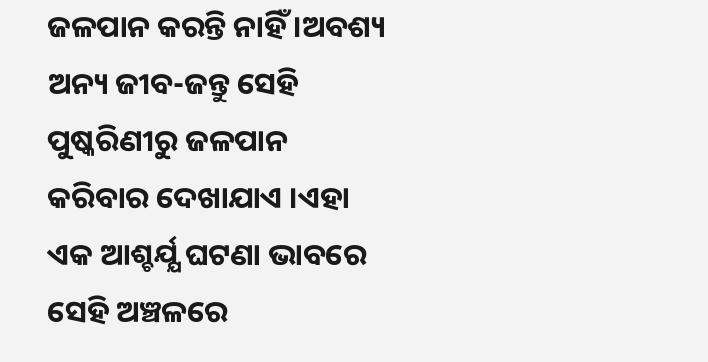ଜଳପାନ କରନ୍ତି ନାହିଁ ।ଅବଶ୍ୟ ଅନ୍ୟ ଜୀବ-ଜନ୍ତୁ ସେହି ପୁଷ୍କରିଣୀରୁ ଜଳପାନ କରିବାର ଦେଖାଯାଏ ।ଏହା ଏକ ଆଶ୍ଚର୍ଯ୍ଯ ଘଟଣା ଭାବରେ ସେହି ଅଞ୍ଚଳରେ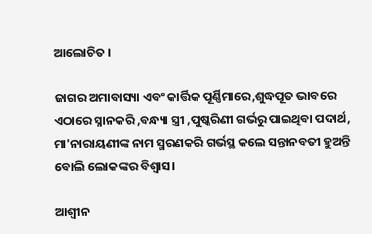ଆଲୋଚିତ ।

ଜାଗର ଅମାବାସ୍ୟା ଏବଂ କାର୍ତ୍ତିକ ପୂର୍ଣ୍ଣିମାରେ,ଶୁଦ୍ଧପୂତ ଭାବରେ ଏଠାରେ ସ୍ନାନକରି ,ବନ୍ଧ୍ୟା ସ୍ତ୍ରୀ ,ପୁଷ୍କରିଣୀ ଗର୍ଭରୁ ପାଇଥିବା ପଦାର୍ଥ, ମା'ନାରାୟଣୀଙ୍କ ନାମ ସ୍ମରଣକରି ଗର୍ଭସ୍ଥ କଲେ ସନ୍ତାନବତୀ ହୁଅନ୍ତି ବୋଲି ଲୋକଙ୍କର ବିଶ୍ଵାସ।

ଆଶ୍ବୀନ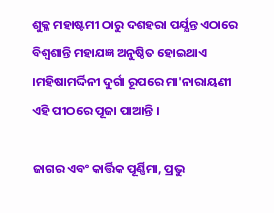ଶୁକ୍ଳ ମହାଷ୍ଟମୀ ଠାରୁ ଦଶହରା ପର୍ଯ୍ଯନ୍ତ ଏଠାରେ ବିଶ୍ୱଶାନ୍ତି ମହାଯଜ୍ଞ ଅନୁଷ୍ଠିତ ହୋଇଥାଏ ।ମହିଷାମର୍ଦ୍ଦିନୀ ଦୁର୍ଗା ରୂପରେ ମା'ନାରାୟଣୀ ଏହି ପୀଠରେ ପୂଜା ପାଆନ୍ତି ।

ଜାଗର ଏବଂ କାର୍ତ୍ତିକ ପୂର୍ଣ୍ଣିମା, ପ୍ରଭୁ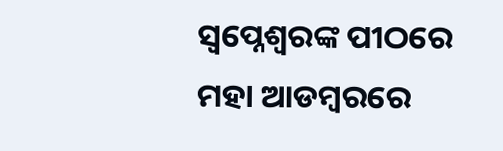ସ୍ୱପ୍ନେଶ୍ୱରଙ୍କ ପୀଠରେ ମହା ଆଡମ୍ବରରେ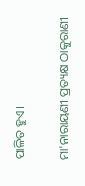ପାଳିତ ହୁଏ।

ମା'ନାରାୟଣୀ ପ୍ରତ୍ୟକ୍ଷ ଠାକୁରାଣୀ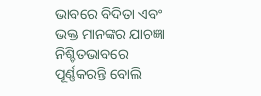ଭାବରେ ବିଦିତା ଏବଂ ଭକ୍ତ ମାନଙ୍କର ଯାଚଜ୍ଞା ନିଶ୍ଚିତଭାବରେ ପୂର୍ଣ୍ଣକରନ୍ତି ବୋଲି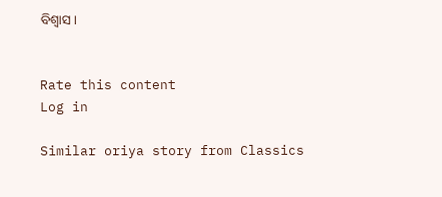ବିଶ୍ୱାସ।


Rate this content
Log in

Similar oriya story from Classics